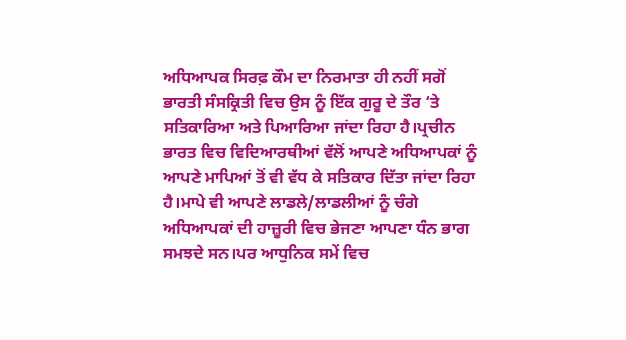ਅਧਿਆਪਕ ਸਿਰਫ਼ ਕੌਮ ਦਾ ਨਿਰਮਾਤਾ ਹੀ ਨਹੀਂ ਸਗੋਂ ਭਾਰਤੀ ਸੰਸਕ੍ਰਿਤੀ ਵਿਚ ਉਸ ਨੂੰ ਇੱਕ ਗੁਰੂ ਦੇ ਤੌਰ ‘ਤੇ ਸਤਿਕਾਰਿਆ ਅਤੇ ਪਿਆਰਿਆ ਜਾਂਦਾ ਰਿਹਾ ਹੈ।ਪ੍ਰਚੀਨ ਭਾਰਤ ਵਿਚ ਵਿਦਿਆਰਥੀਆਂ ਵੱਲੋਂ ਆਪਣੇ ਅਧਿਆਪਕਾਂ ਨੂੰ ਆਪਣੇ ਮਾਪਿਆਂ ਤੋਂ ਵੀ ਵੱਧ ਕੇ ਸਤਿਕਾਰ ਦਿੱਤਾ ਜਾਂਦਾ ਰਿਹਾ ਹੈ।ਮਾਪੇ ਵੀ ਆਪਣੇ ਲਾਡਲੇ/ਲਾਡਲੀਆਂ ਨੂੰ ਚੰਗੇ ਅਧਿਆਪਕਾਂ ਦੀ ਹਾਜ਼ੂਰੀ ਵਿਚ ਭੇਜਣਾ ਆਪਣਾ ਧੰਨ ਭਾਗ ਸਮਝਦੇ ਸਨ।ਪਰ ਆਧੁਨਿਕ ਸਮੇਂ ਵਿਚ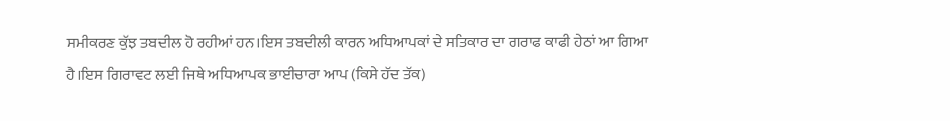ਸਮੀਕਰਣ ਕੁੱਝ ਤਬਦੀਲ ਹੋ ਰਹੀਆਂ ਹਨ।ਇਸ ਤਬਦੀਲੀ ਕਾਰਨ ਅਧਿਆਪਕਾਂ ਦੇ ਸਤਿਕਾਰ ਦਾ ਗਰਾਫ ਕਾਫੀ ਹੇਠਾਂ ਆ ਗਿਆ ਹੈ।ਇਸ ਗਿਰਾਵਟ ਲਈ ਜਿਥੇ ਅਧਿਆਪਕ ਭਾਈਚਾਰਾ ਆਪ (ਕਿਸੇ ਹੱਦ ਤੱਕ)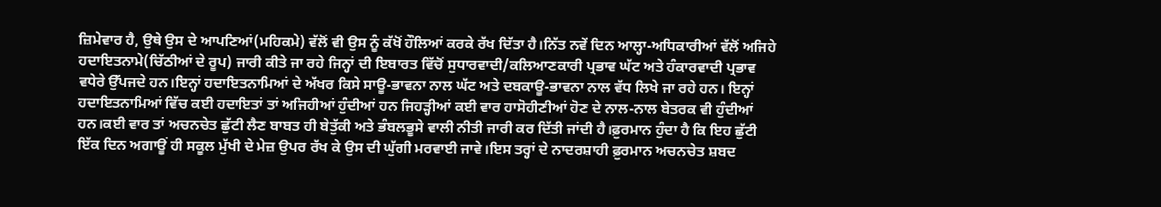ਜ਼ਿਮੇਵਾਰ ਹੈ, ਉਥੇ ਉਸ ਦੇ ਆਪਣਿਆਂ(ਮਹਿਕਮੇ) ਵੱਲੋਂ ਵੀ ਉਸ ਨੂੰ ਕੱਖੋਂ ਹੌਲਿਆਂ ਕਰਕੇ ਰੱਖ ਦਿੱਤਾ ਹੈ।ਨਿੱਤ ਨਵੇਂ ਦਿਨ ਆਲ੍ਹਾ-ਅਧਿਕਾਰੀਆਂ ਵੱਲੋਂ ਅਜਿਹੇ ਹਦਾਇਤਨਾਮੇ(ਚਿੱਠੀਆਂ ਦੇ ਰੂਪ) ਜਾਰੀ ਕੀਤੇ ਜਾ ਰਹੇ ਜਿਨ੍ਹਾਂ ਦੀ ਇਬਾਰਤ ਵਿੱਚੋਂ ਸੁਧਾਰਵਾਦੀ/ਕਲਿਆਣਕਾਰੀ ਪ੍ਰਭਾਵ ਘੱਟ ਅਤੇ ਹੰਕਾਰਵਾਦੀ ਪ੍ਰਭਾਵ ਵਧੇਰੇ ਉੱਪਜਦੇ ਹਨ।ਇਨ੍ਹਾਂ ਹਦਾਇਤਨਾਮਿਆਂ ਦੇ ਅੱਖਰ ਕਿਸੇ ਸਾਊ-ਭਾਵਨਾ ਨਾਲ ਘੱਟ ਅਤੇ ਦਬਕਾਊ-ਭਾਵਨਾ ਨਾਲ ਵੱਧ ਲਿਖੇ ਜਾ ਰਹੇ ਹਨ। ਇਨ੍ਹਾਂ ਹਦਾਇਤਨਾਮਿਆਂ ਵਿੱਚ ਕਈ ਹਦਾਇਤਾਂ ਤਾਂ ਅਜਿਹੀਆਂ ਹੁੰਦੀਆਂ ਹਨ ਜਿਹੜ੍ਹੀਆਂ ਕਈ ਵਾਰ ਹਾਸੋਹੀਣੀਆਂ ਹੋਣ ਦੇ ਨਾਲ-ਨਾਲ ਬੇਤਰਕ ਵੀ ਹੁੰਦੀਆਂ ਹਨ।ਕਈ ਵਾਰ ਤਾਂ ਅਚਨਚੇਤ ਛੁੱਟੀ ਲੈਣ ਬਾਬਤ ਹੀ ਬੇਤੁੱਕੀ ਅਤੇ ਭੰਬਲਭੂਸੇ ਵਾਲੀ ਨੀਤੀ ਜਾਰੀ ਕਰ ਦਿੱਤੀ ਜਾਂਦੀ ਹੈ।ਫ਼ੁਰਮਾਨ ਹੁੰਦਾ ਹੈ ਕਿ ਇਹ ਛੁੱਟੀ ਇੱਕ ਦਿਨ ਅਗਾਊਂ ਹੀ ਸਕੂਲ ਮੁੱਖੀ ਦੇ ਮੇਜ਼ ਉਪਰ ਰੱਖ ਕੇ ਉਸ ਦੀ ਘੁੱਗੀ ਮਰਵਾਈ ਜਾਵੇ।ਇਸ ਤਰ੍ਹਾਂ ਦੇ ਨਾਦਰਸ਼ਾਹੀ ਫ਼ੁਰਮਾਨ ਅਚਨਚੇਤ ਸ਼ਬਦ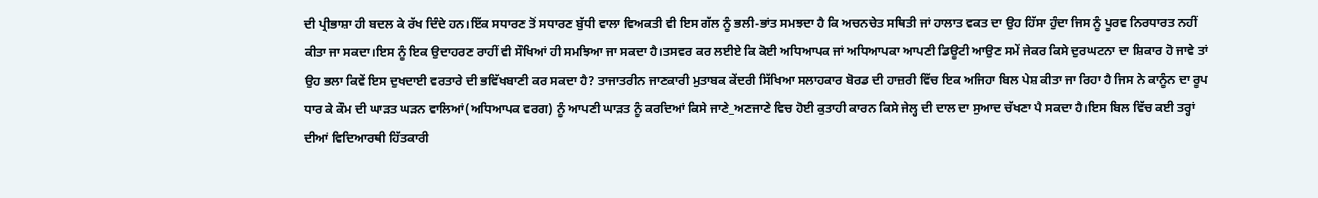ਦੀ ਪ੍ਰੀਭਾਸ਼ਾ ਹੀ ਬਦਲ ਕੇ ਰੱਖ ਦਿੰਦੇ ਹਨ।ਇੱਕ ਸਧਾਰਣ ਤੋਂ ਸਧਾਰਣ ਬੁੱਧੀ ਵਾਲਾ ਵਿਅਕਤੀ ਵੀ ਇਸ ਗੱਲ ਨੂੰ ਭਲੀ-ਭਾਂਤ ਸਮਝਦਾ ਹੈ ਕਿ ਅਚਨਚੇਤ ਸਥਿਤੀ ਜਾਂ ਹਾਲਾਤ ਵਕਤ ਦਾ ਉਹ ਹਿੱਸਾ ਹੁੰਦਾ ਜਿਸ ਨੂੰ ਪੂਰਵ ਨਿਰਧਾਰਤ ਨਹੀਂ ਕੀਤਾ ਜਾ ਸਕਦਾ।ਇਸ ਨੂੰ ਇਕ ਉਦਾਹਰਣ ਰਾਹੀਂ ਵੀ ਸੌਖਿਆਂ ਹੀ ਸਮਝਿਆ ਜਾ ਸਕਦਾ ਹੈ।ਤਸਵਰ ਕਰ ਲਈਏ ਕਿ ਕੋਈ ਅਧਿਆਪਕ ਜਾਂ ਅਧਿਆਪਕਾ ਆਪਣੀ ਡਿਊਟੀ ਆਉਣ ਸਮੇਂ ਜੇਕਰ ਕਿਸੇ ਦੁਰਘਟਨਾ ਦਾ ਸ਼ਿਕਾਰ ਹੋ ਜਾਵੇ ਤਾਂ ਉਹ ਭਲਾ ਕਿਵੇਂ ਇਸ ਦੁਖਦਾਈ ਵਰਤਾਰੇ ਦੀ ਭਵਿੱਖਬਾਣੀ ਕਰ ਸਕਦਾ ਹੈ? ਤਾਜਾਤਰੀਨ ਜਾਣਕਾਰੀ ਮੁਤਾਬਕ ਕੇਂਦਰੀ ਸਿੱਖਿਆ ਸਲਾਹਕਾਰ ਬੋਰਡ ਦੀ ਹਾਜ਼ਰੀ ਵਿੱਚ ਇਕ ਅਜਿਹਾ ਬਿਲ ਪੇਸ਼ ਕੀਤਾ ਜਾ ਰਿਹਾ ਹੈ ਜਿਸ ਨੇ ਕਾਨੂੰਨ ਦਾ ਰੂਪ ਧਾਰ ਕੇ ਕੌਮ ਦੀ ਘਾੜਤ ਘੜਨ ਵਾਲਿਆਂ(ਅਧਿਆਪਕ ਵਰਗ) ਨੂੰ ਆਪਣੀ ਘਾੜਤ ਨੂੰ ਕਰਦਿਆਂ ਕਿਸੇ ਜਾਣੇ_ਅਣਜਾਣੇ ਵਿਚ ਹੋਈ ਕੁਤਾਹੀ ਕਾਰਨ ਕਿਸੇ ਜੇਲ੍ਹ ਦੀ ਦਾਲ ਦਾ ਸੁਆਦ ਚੱਖਣਾ ਪੈ ਸਕਦਾ ਹੈ।ਇਸ ਬਿਲ ਵਿੱਚ ਕਈ ਤਰ੍ਹਾਂ ਦੀਆਂ ਵਿਦਿਆਰਥੀ ਹਿੱਤਕਾਰੀ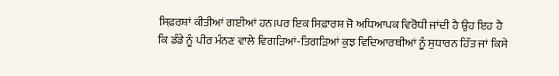ਸਿਫ਼ਰਸ਼ਾਂ ਕੀਤੀਆਂ ਗਈਆਂ ਹਨ।ਪਰ ਇਕ ਸਿਫ਼ਾਰਸ਼ ਜੋ ਅਧਿਆਪਕ ਵਿਰੋਧੀ ਜਾਂਦੀ ਹੈ ਉਹ ਇਹ ਹੈ ਕਿ ਡੰਡੇ ਨੂੰ ਪੀਰ ਮੰਨਣ ਵਾਲੇ ਵਿਗੜਿਆਂ-ਤਿਗੜਿਆਂ ਕੁਝ ਵਿਦਿਆਰਥੀਆਂ ਨੂੰ ਸੁਧਾਰਨ ਹਿੱਤ ਜਾਂ ਕਿਸੇ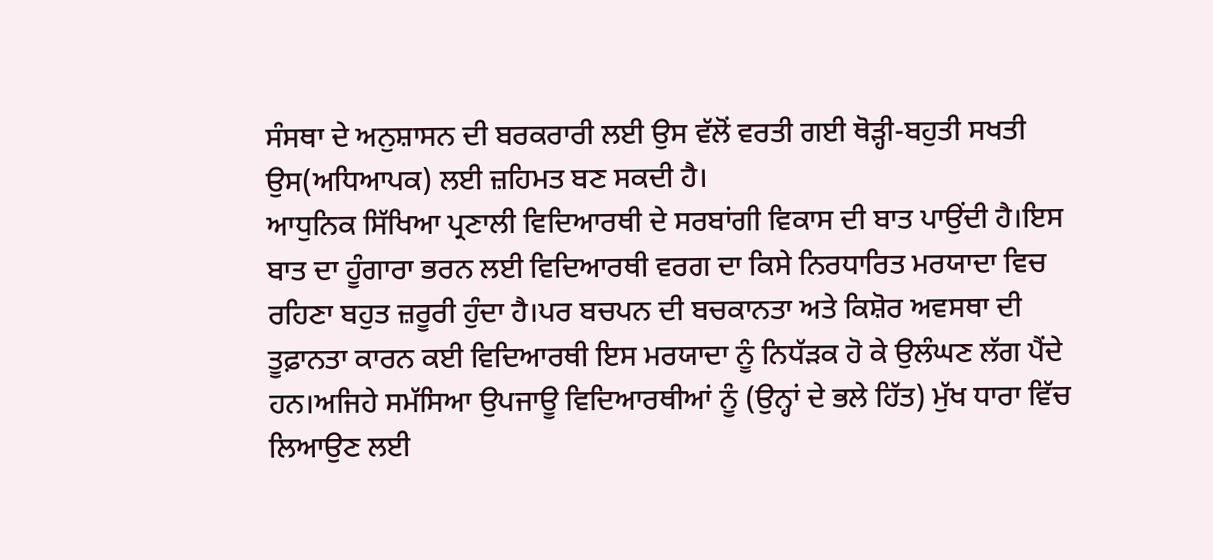ਸੰਸਥਾ ਦੇ ਅਨੁਸ਼ਾਸਨ ਦੀ ਬਰਕਰਾਰੀ ਲਈ ਉਸ ਵੱਲੋਂ ਵਰਤੀ ਗਈ ਥੋੜ੍ਹੀ-ਬਹੁਤੀ ਸਖਤੀ ਉਸ(ਅਧਿਆਪਕ) ਲਈ ਜ਼ਹਿਮਤ ਬਣ ਸਕਦੀ ਹੈ।
ਆਧੁਨਿਕ ਸਿੱਖਿਆ ਪ੍ਰਣਾਲੀ ਵਿਦਿਆਰਥੀ ਦੇ ਸਰਬਾਂਗੀ ਵਿਕਾਸ ਦੀ ਬਾਤ ਪਾਉਂਦੀ ਹੈ।ਇਸ ਬਾਤ ਦਾ ਹੂੰਗਾਰਾ ਭਰਨ ਲਈ ਵਿਦਿਆਰਥੀ ਵਰਗ ਦਾ ਕਿਸੇ ਨਿਰਧਾਰਿਤ ਮਰਯਾਦਾ ਵਿਚ ਰਹਿਣਾ ਬਹੁਤ ਜ਼ਰੂਰੀ ਹੁੰਦਾ ਹੈ।ਪਰ ਬਚਪਨ ਦੀ ਬਚਕਾਨਤਾ ਅਤੇ ਕਿਸ਼ੋਰ ਅਵਸਥਾ ਦੀ ਤੂਫ਼ਾਨਤਾ ਕਾਰਨ ਕਈ ਵਿਦਿਆਰਥੀ ਇਸ ਮਰਯਾਦਾ ਨੂੰ ਨਿਧੱੜਕ ਹੋ ਕੇ ਉਲੰਘਣ ਲੱਗ ਪੈਂਦੇ ਹਨ।ਅਜਿਹੇ ਸਮੱਸਿਆ ਉਪਜਾਊ ਵਿਦਿਆਰਥੀਆਂ ਨੂੰ (ਉਨ੍ਹਾਂ ਦੇ ਭਲੇ ਹਿੱਤ) ਮੁੱਖ ਧਾਰਾ ਵਿੱਚ ਲਿਆਉਣ ਲਈ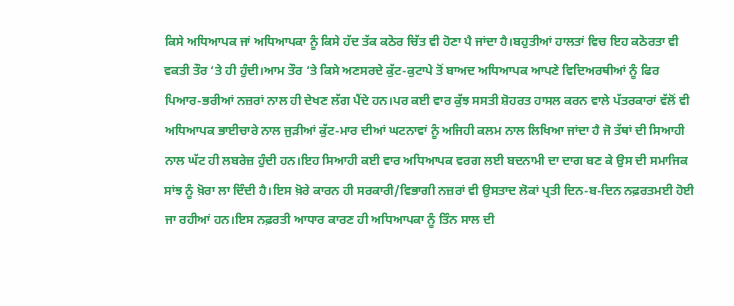ਕਿਸੇ ਅਧਿਆਪਕ ਜਾਂ ਅਧਿਆਪਕਾ ਨੂੰ ਕਿਸੇ ਹੱਦ ਤੱਕ ਕਠੋਰ ਚਿੱਤ ਵੀ ਹੋਣਾ ਪੈ ਜਾਂਦਾ ਹੈ।ਬਹੁਤੀਆਂ ਹਾਲਤਾਂ ਵਿਚ ਇਹ ਕਠੋਰਤਾ ਵੀ ਵਕਤੀ ਤੌਰ ‘ਤੇ ਹੀ ਹੁੰਦੀ।ਆਮ ਤੌਰ ‘ਤੇ ਕਿਸੇ ਅਣਸਰਦੇ ਕੁੱਟ-ਕੁਟਾਪੇ ਤੋਂ ਬਾਅਦ ਅਧਿਆਪਕ ਆਪਣੇ ਵਿਦਿਅਰਥੀਆਂ ਨੂੰ ਫਿਰ ਪਿਆਰ-ਭਰੀਆਂ ਨਜ਼ਰਾਂ ਨਾਲ ਹੀ ਦੇਖਣ ਲੱਗ ਪੈਂਦੇ ਹਨ।ਪਰ ਕਈ ਵਾਰ ਕੁੱਝ ਸਸਤੀ ਸ਼ੋਹਰਤ ਹਾਸਲ ਕਰਨ ਵਾਲੇ ਪੱਤਰਕਾਰਾਂ ਵੱਲੋਂ ਵੀ ਅਧਿਆਪਕ ਭਾਈਚਾਰੇ ਨਾਲ ਜੁੜੀਆਂ ਕੁੱਟ-ਮਾਰ ਦੀਆਂ ਘਟਨਾਵਾਂ ਨੂੰ ਅਜਿਹੀ ਕਲਮ ਨਾਲ ਲਿਖਿਆ ਜਾਂਦਾ ਹੈ ਜੋ ਤੱਥਾਂ ਦੀ ਸਿਆਹੀ ਨਾਲ ਘੱਟ ਹੀ ਲਬਰੇਜ਼ ਹੁੰਦੀ ਹਨ।ਇਹ ਸਿਆਹੀ ਕਈ ਵਾਰ ਅਧਿਆਪਕ ਵਰਗ ਲਈ ਬਦਨਾਮੀ ਦਾ ਦਾਗ ਬਣ ਕੇ ਉਸ ਦੀ ਸਮਾਜਿਕ ਸਾਂਝ ਨੂੰ ਖ਼ੋਰਾ ਲਾ ਦਿੰਦੀ ਹੈ।ਇਸ ਖ਼ੋਰੇ ਕਾਰਨ ਹੀ ਸਰਕਾਰੀ/ਵਿਭਾਗੀ ਨਜ਼ਰਾਂ ਵੀ ਉਸਤਾਦ ਲੋਕਾਂ ਪ੍ਰਤੀ ਦਿਨ-ਬ-ਦਿਨ ਨਫ਼ਰਤਮਈ ਹੋਈ ਜਾ ਰਹੀਆਂ ਹਨ।ਇਸ ਨਫ਼ਰਤੀ ਆਧਾਰ ਕਾਰਣ ਹੀ ਅਧਿਆਪਕਾ ਨੂੰ ਤਿੰਨ ਸਾਲ ਦੀ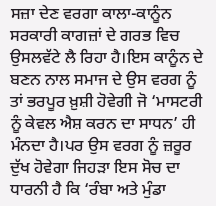ਸਜ਼ਾ ਦੇਣ ਵਰਗਾ ਕਾਲਾ-ਕਾਨੂੰਨ ਸਰਕਾਰੀ ਕਾਗਜ਼ਾਂ ਦੇ ਗਰਭ ਵਿਚ ਉਸਲਵੱਟੇ ਲੈ ਰਿਹਾ ਹੈ।ਇਸ ਕਾਨੂੰਨ ਦੇ ਬਣਨ ਨਾਲ ਸਮਾਜ ਦੇ ਉਸ ਵਰਗ ਨੂੰ ਤਾਂ ਭਰਪੂਰ ਖ਼ੁਸ਼ੀ ਹੋਵੇਗੀ ਜੋ ‘ਮਾਸਟਰੀ ਨੂੰ ਕੇਵਲ ਐਸ਼ ਕਰਨ ਦਾ ਸਾਧਨ’ ਹੀ ਮੰਨਦਾ ਹੈ।ਪਰ ਉਸ ਵਰਗ ਨੂੰ ਜ਼ਰੂਰ ਦੁੱਖ ਹੋਵੇਗਾ ਜਿਹੜਾ ਇਸ ਸੋਚ ਦਾ ਧਾਰਨੀ ਹੈ ਕਿ ‘ਰੰਬਾ ਅਤੇ ਮੁੰਡਾ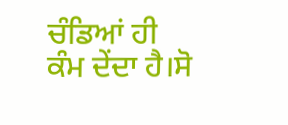ਚੰਡਿਆਂ ਹੀ ਕੰਮ ਦੇਂਦਾ ਹੈ।ਸੋ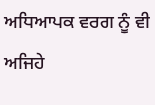ਅਧਿਆਪਕ ਵਰਗ ਨੂੰ ਵੀ ਅਜਿਹੇ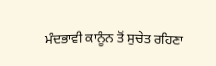ਮੰਦਭਾਵੀ ਕਾਨੂੰਨ ਤੋਂ ਸੁਚੇਤ ਰਹਿਣਾ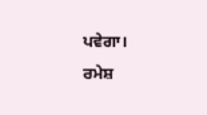ਪਵੇਗਾ।
ਰਮੇਸ਼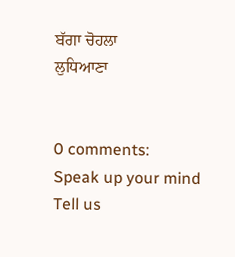ਬੱਗਾ ਚੋਹਲਾ
ਲੁਧਿਆਣਾ


0 comments:
Speak up your mind
Tell us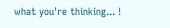what you're thinking... !